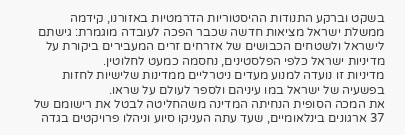בשקט וברקע התנודות ההיסטוריות הדרמטיות באזורנו, קידמה ממשלת ישראל מציאות חדשה שכבר הפכה לעובדה מוגמרת: גישתם לישראל ולשטחים הכבושים של אזרחים זרים המעבירים ביקורת על מדיניות ישראל כלפי הפלסטינים, נחסמה כמעט לחלוטין.
מדיניות זו נועדה למנוע מעדים ניטרליים ממדינות שלישיות לחזות בפשעיה של ישראל במו עיניהם ולספר לעולם על שראו.
את המכה הסופית הנחיתה המדינה משהחליטה לבטל את רישומם של 37 ארגונים בינלאומיים, שעד עתה העניקו סיוע וניהלו פרויקטים בגדה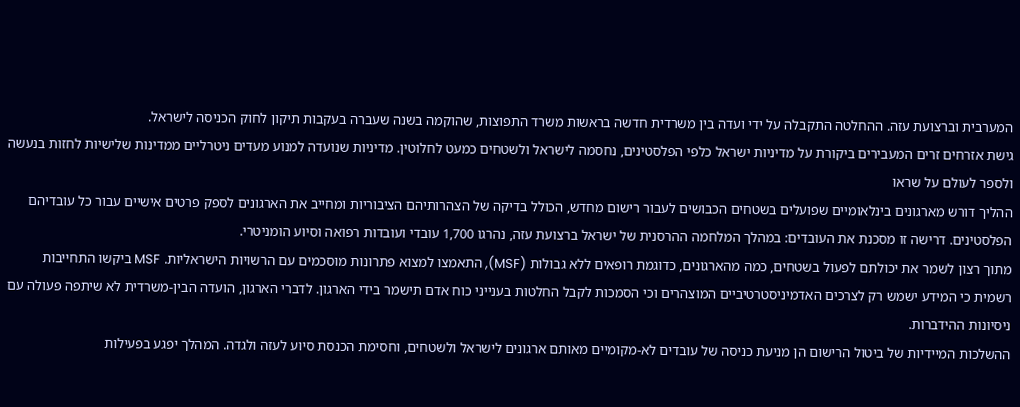המערבית וברצועת עזה. ההחלטה התקבלה על ידי ועדה בין משרדית חדשה בראשות משרד התפוצות, שהוקמה בשנה שעברה בעקבות תיקון לחוק הכניסה לישראל.
גישת אזרחים זרים המעבירים ביקורת על מדיניות ישראל כלפי הפלסטינים, נחסמה לישראל ולשטחים כמעט לחלוטין. מדיניות שנועדה למנוע מעדים ניטרליים ממדינות שלישיות לחזות בנעשה ולספר לעולם על שראו
ההליך דורש מארגונים בינלאומיים שפועלים בשטחים הכבושים לעבור רישום מחדש, הכולל בדיקה של הצהרותיהם הציבוריות ומחייב את הארגונים לספק פרטים אישיים עבור כל עובדיהם הפלסטינים. דרישה זו מסכנת את העובדים: במהלך המלחמה ההרסנית של ישראל ברצועת עזה, נהרגו 1,700 עובדי ועובדות רפואה וסיוע הומניטרי.
מתוך רצון לשמר את יכולתם לפעול בשטחים, כמה מהארגונים, כדוגמת רופאים ללא גבולות (MSF), התאמצו למצוא פתרונות מוסכמים עם הרשויות הישראליות. MSF ביקשו התחייבות רשמית כי המידע ישמש רק לצרכים האדמיניסטרטיביים המוצהרים וכי הסמכות לקבל החלטות בענייני כוח אדם תישמר בידי הארגון. לדברי הארגון, הועדה הבין-משרדית לא שיתפה פעולה עם ניסיונות ההידברות.
ההשלכות המיידיות של ביטול הרישום הן מניעת כניסה של עובדים לא-מקומיים מאותם ארגונים לישראל ולשטחים, וחסימת הכנסת סיוע לעזה ולגדה. המהלך יפגע בפעילות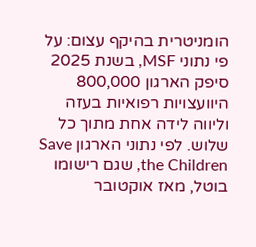הומניטרית בהיקף עצום: על פי נתוני MSF, בשנת 2025 סיפק הארגון 800,000 היוועצויות רפואיות בעזה וליווה לידה אחת מתוך כל שלוש. לפי נתוני הארגון Save the Children, שגם רישומו בוטל, מאז אוקטובר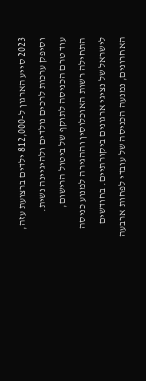2023 סייע הארגון ל-812,000 ילדים ברצועת עזה, וסיפק ערכות לרכים נולדים ולהיגיינה נשית.
עוד טרם הכניסה לתוקף של ביטול הרישום, התחילה רשות האוכלוסין וההגירה למנוע כניסה לישראל של נציגי ארגונים ביקורתיים. בחודשים האחרונים, נמנעה הכניסה של עובדי לפחות ארבעה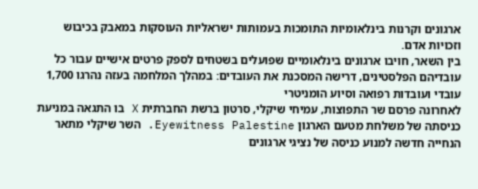ארגונים וקרנות בינלאומיות התומכות בעמותות ישראליות העוסקות במאבק בכיבוש וזכויות אדם.
בין השאר, חויבו ארגונים בינלאומיים שפועלים בשטחים לספק פרטים אישיים עבור כל עובדיהם הפלסטינים, דרישה המסכנת את העובדים: במהלך המלחמה בעזה נהרגו 1,700 עובדי ועובדות רפואה וסיוע הומניטרי
לאחרונה פרסם שר התפוצות, עמיחי שיקלי, סרטון ברשת החברתית X בו התגאה במניעת כניסתה של משלחת מטעם הארגון Eyewitness Palestine. השר שיקלי מתאר הנחייה חדשה למנוע כניסה של נציגי ארגונים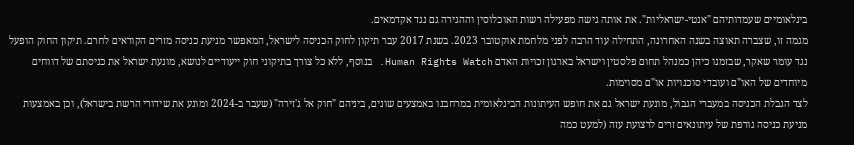בינלאומיים שעמדותיהם "אנטי-ישראליות". את אותה גישה מפעילה רשות האוכלוסין וההגירה גם נגד אקדמאים.
מגמה זו, שצברה תאוצה בשנה האחרונה, התחילה עוד הרבה לפני מלחמת אוקטובר 2023. בשנת 2017 עבר תיקון לחוק הכניסה לישראל, המאפשר מניעת כניסה מזרים הקוראים לחרם. תיקון החוק הופעל נגד עומר שאקר, שבזמנו כיהן כמנהל תחום פלסטין וישראל בארגון זכויות האדם Human Rights Watch. בנוסף, ללא כל צורך בתיקוני חוק ייעודיים לנושא, מונעת ישראל את כניסתם של דווחים מיוחדים של האו"ם ועובדי סוכנויות או"ם מסוימות.
לצד הגבלת הכניסה במעברי הגבול, מונעת ישראל גם את חופש העיתונות הבינלאומית במרחבנו באמצעים שונים, ביניהם "חוק אל ג'זירה" (שעבר ב-2024 ומונע את שידורי הרשת בישראל), וכן באמצעות מניעת כניסה גורפת של עיתונאים זרים לרצועת עזה (למעט כמה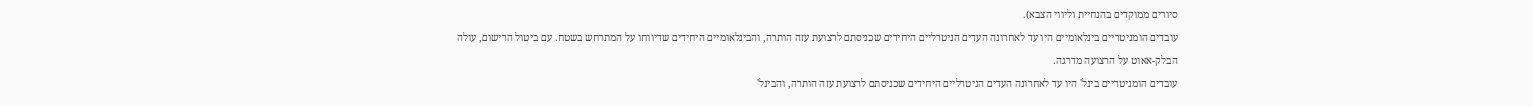סיורים ממוקדים בהנחיית וליווי הצבא).
עובדים הומניטריים בינלאומיים היו עד לאחרונה העדים הניטרליים היחידים שכניסתם לרצועת עזה הותרה, והבינלאומיים היחידים שדיווחו על המתרחש בשטח. עם ביטול הרישום, עולה הבלק-אאוט על הרצועה מדרגה.
עובדים הומניטריים בינל' היו עד לאחרונה העדים הניטרליים היחידים שכניסתם לרצועת עזה הותרה, והבינל'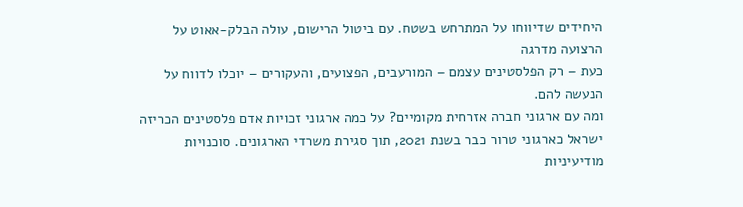היחידים שדיווחו על המתרחש בשטח. עם ביטול הרישום, עולה הבלק-אאוט על הרצועה מדרגה
כעת – רק הפלסטינים עצמם – המורעבים, הפצועים, והעקורים – יוכלו לדווח על הנעשה להם.
ומה עם ארגוני חברה אזרחית מקומיים? על כמה ארגוני זכויות אדם פלסטינים הכריזה ישראל כארגוני טרור כבר בשנת 2021, תוך סגירת משרדי הארגונים. סוכנויות מודיעיניות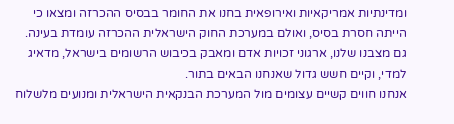ומדינתיות אמריקאיות ואירופאית בחנו את החומר בבסיס ההכרזה ומצאו כי הייתה חסרת בסיס, ואולם במערכת החוק הישראלית ההכרזה עומדת בעינה.
גם מצבנו שלנו, ארגוני זכויות אדם ומאבק בכיבוש הרשומים בישראל, מדאיג למדי, וקיים חשש גדול שאנחנו הבאים בתור.
אנחנו חווים קשיים עצומים מול המערכת הבנקאית הישראלית ומנועים מלשלוח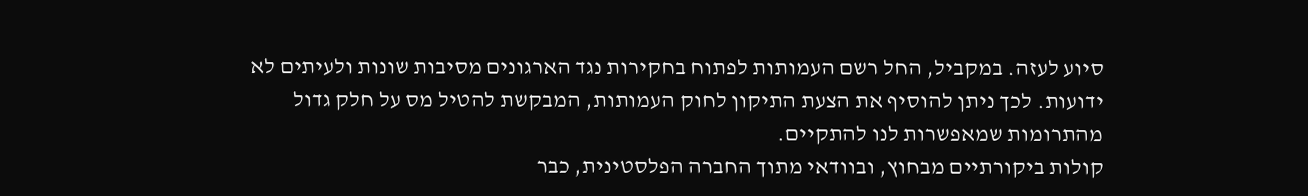סיוע לעזה. במקביל, החל רשם העמותות לפתוח בחקירות נגד הארגונים מסיבות שונות ולעיתים לא ידועות. לכך ניתן להוסיף את הצעת התיקון לחוק העמותות, המבקשת להטיל מס על חלק גדול מהתרומות שמאפשרות לנו להתקיים.
קולות ביקורתיים מבחוץ, ובוודאי מתוך החברה הפלסטינית, כבר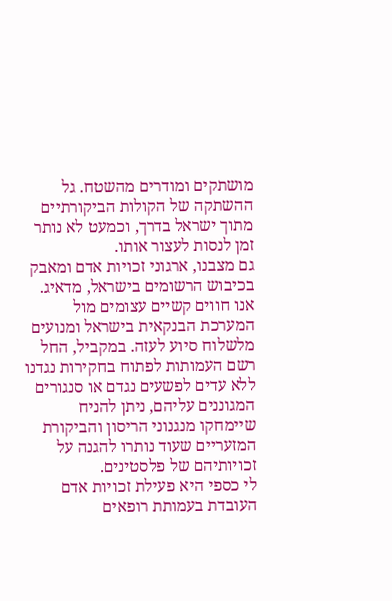מושתקים ומודרים מהשטח. גל ההשתקה של הקולות הביקורתיים מתוך ישראל בדרך, וכמעט לא נותר זמן לנסות לעצור אותו.
גם מצבנו, ארגוני זכויות אדם ומאבק בכיבוש הרשומים בישראל, מדאיג. אנו חווים קשיים עצומים מול המערכת הבנקאית בישראל ומנועים מלשלוח סיוע לעזה. במקביל, החל רשם העמותות לפתוח בחקירות נגדנו
ללא עדים לפשעים נגדם או סנגורים המגוננים עליהם, ניתן להניח שיימחקו מנגנוני הריסון והביקורת המזעריים שעוד נותרו להגנה על זכויותיהם של פלסטינים.
לי כספי היא פעילת זכויות אדם העובדת בעמותת רופאים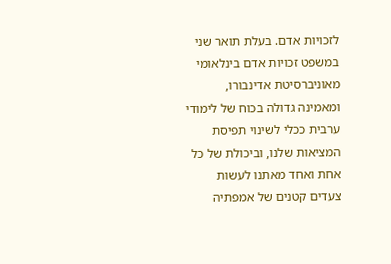לזכויות אדם. בעלת תואר שני במשפט זכויות אדם בינלאומי מאוניברסיטת אדינבורו, ומאמינה גדולה בכוח של לימודי ערבית ככלי לשינוי תפיסת המציאות שלנו, וביכולת של כל אחת ואחד מאתנו לעשות צעדים קטנים של אמפתיה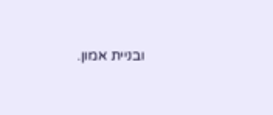ובניית אמון.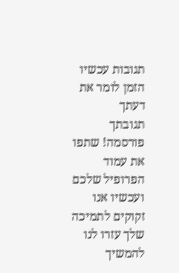תגובות עכשיו הזמן לומר את דעתך
תגובתך פורסמה! שתפו את עמוד הפרופיל שלכם
ועכשיו אנו זקוקים לתמיכה שלך עזרו לנו להמשיך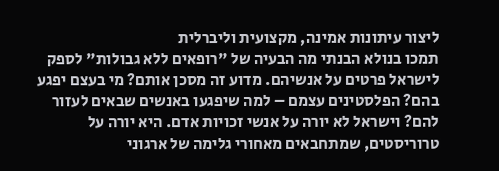ליצור עיתונות אמינה, מקצועית וליברלית
תמכו בנולא הבנתי מה הבעיה של "רופאים ללא גבולות" לספק לישראל פרטים על אנשיהם. מדוע זה מסכן אותם? מי בעצם יפגע בהם? הפלסטינים עצמם – למה שיפגעו באנשים שבאים לעזור להם? וישראל לא יורה על אנשי זכויות אדם. היא יורה על טרוריסטים, שמתחבאים מאחורי גלימה של ארגוני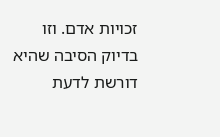זכויות אדם. וזו בדיוק הסיבה שהיא דורשת לדעת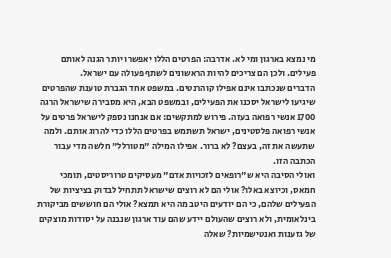מי נמצא בארגון ומי לא. אדרבה: הפרטים הללו יאפשרו יותר הגנה לאותם פעילים. ולכן הם צריכים להיות הראשונים לשתף פעולה עם ישראל.
הדברים שנכתבו אינם אפילו קוהרנטים. במשפט אחד הגברת טוענת שהפרטים שיגיעו לישראל יסכנו את הפעילים, ובמשפט הבא, היא מסבירה שישראל הרגה 1700 אנשי רפואה בעזה. פירוש למתקשים: אם אנחנו נספק לישראל פרטים על אנשי רפואה פלסטינים, ישראל תשתמש בפרטים הללו כדי להרוג אותם. ולמה שתעשה את זה, בעצם? לא ברור. אפילו המילה "מטורלל" חלשה מדי עבור הכתבה הזו.
ואולי הסיבה היא ש"רופאים לזכויות אדם" מעסיקים טרוריסטים, תומכי חמאס, וכיוצא באלו? אולי הם לא רוצים שישראל תתחיל לבדוק בציציות של הפעילים שלהם, כי הם יודעים היטב מה היא תמצא? אולי הם חוששים מביקורת בינלאומית, ולא רוצים שהעולם יידע שהם עוד ארגון שנבנה על יסודות מוצקים של גזענות ואנטישמיות? שאלה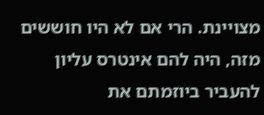מצויינת. הרי אם לא היו חוששים מזה, היה להם אינטרס עליון להעביר ביוזמתם את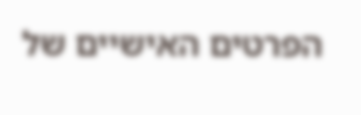הפרטים האישיים של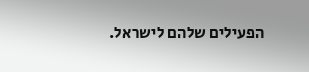הפעילים שלהם לישראל.